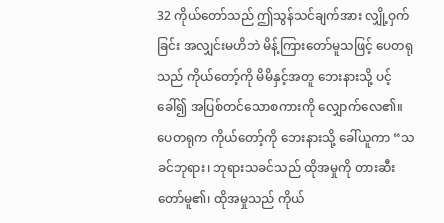32 ကိုယ်တော်သည် ဤသွန်သင်ချက်အား လျှို့ဝှက်ခြင်း အလျှင်းမဟိဘဲ မိန့်ကြားတော်မူသဖြင့် ပေတရုသည် ကိုယ်တော့်ကို မိမိနှင့်အတူ ဘေးနားသို့ ပင့်ခေါ်၍ အပြစ်တင်သောစကားကို လျှောက်လေ၏။
ပေတရုက ကိုယ်တော့်ကို ဘေးနားသို့ ခေါ်ယူကာ “သခင်ဘုရား၊ ဘုရားသခင်သည် ထိုအမှုကို တားဆီးတော်မူ၏၊ ထိုအမှုသည် ကိုယ်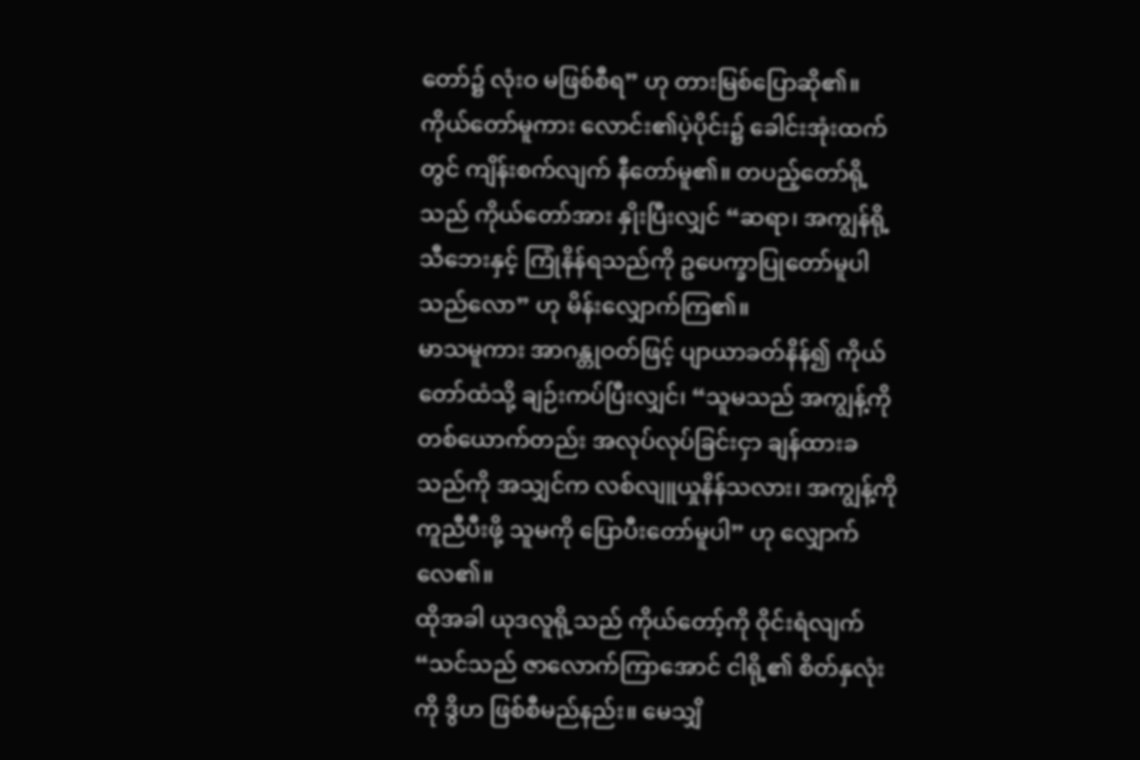တော်၌ လုံးဝ မဖြစ်စီရ” ဟု တားမြစ်ပြောဆို၏။
ကိုယ်တော်မူကား လောင်း၏ပဲ့ပိုင်း၌ ခေါင်းအုံးထက်တွင် ကျိန်းစက်လျက် နီတော်မူ၏။ တပည့်တော်ရို့သည် ကိုယ်တော်အား နှိုးပြီးလျှင် “ဆရာ၊ အကျွန်ရို့ သီဘေးနှင့် ကြုံနိန်ရသည်ကို ဥပေက္ခာပြုတော်မူပါသည်လော” ဟု မိန်းလျှောက်ကြ၏။
မာသမူကား အာဂန္တုဝတ်ဖြင့် ပျာယာခတ်နိန်၍ ကိုယ်တော်ထံသို့ ချဉ်းကပ်ပြီးလျှင်၊ “သူမသည် အကျွန့်ကို တစ်ယောက်တည်း အလုပ်လုပ်ခြင်းငှာ ချန်ထားခသည်ကို အသျှင်က လစ်လျူယှုနိန်သလား၊ အကျွန့်ကို ကူညီပီးဖို့ သူမကို ပြောပီးတော်မူပါ” ဟု လျှောက်လေ၏။
ထိုအခါ ယုဒလူရို့သည် ကိုယ်တော့်ကို ဝိုင်းရံလျက် “သင်သည် ဇာလောက်ကြာအောင် ငါရို့၏ စိတ်နှလုံးကို ဒွိဟ ဖြစ်စီမည်နည်း။ မေသျှိ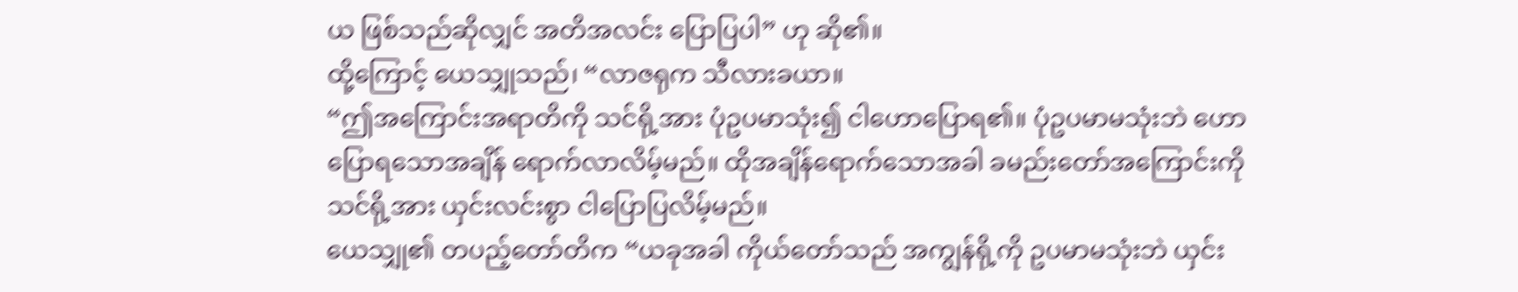ယ ဖြစ်သည်ဆိုလျှင် အတိအလင်း ပြောပြပါ” ဟု ဆို၏။
ထို့ကြောင့် ယေသျှုသည်၊ “လာဇရုက သီလားခယာ။
“ဤအကြောင်းအရာတိကို သင်ရို့အား ပုံဥပမာသုံး၍ ငါဟောပြောရ၏။ ပုံဥပမာမသုံးဘဲ ဟောပြောရသောအချိန် ရောက်လာလိမ့်မည်။ ထိုအချိန်ရောက်သောအခါ ခမည်းတော်အကြောင်းကို သင်ရို့အား ယှင်းလင်းစွာ ငါပြောပြလိမ့်မည်။
ယေသျှု၏ တပည့်တော်တိက “ယခုအခါ ကိုယ်တော်သည် အကျွန်ရို့ကို ဥပမာမသုံးဘဲ ယှင်း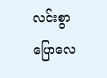လင်းစွာ ပြောလေ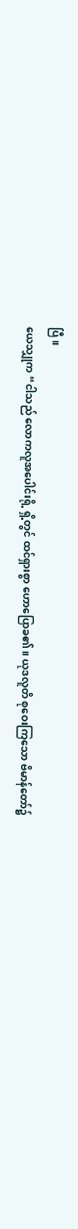ပြီ။
ယေသျှုက “ငါသည် လောကလူအပေါင်းရို့ ရှိ့တွင် ထင်ရှားစွာ ဟောပြောခ၏။ ယုဒလူတိ စုဝေးကြသော ဗိမာန်တော်၌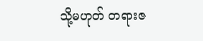သို့မဟုတ် တရားဇ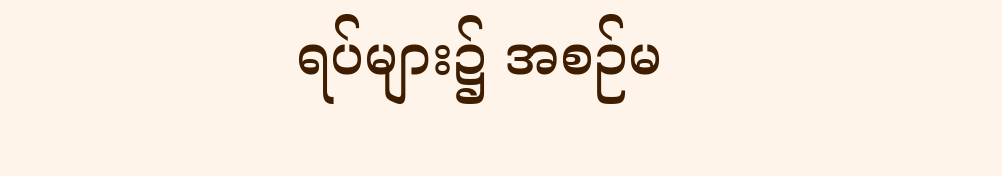ရပ်များ၌ အစဉ်မ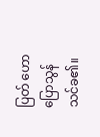ပြတ် ဟောပြောသွန်သင်ခ၏။